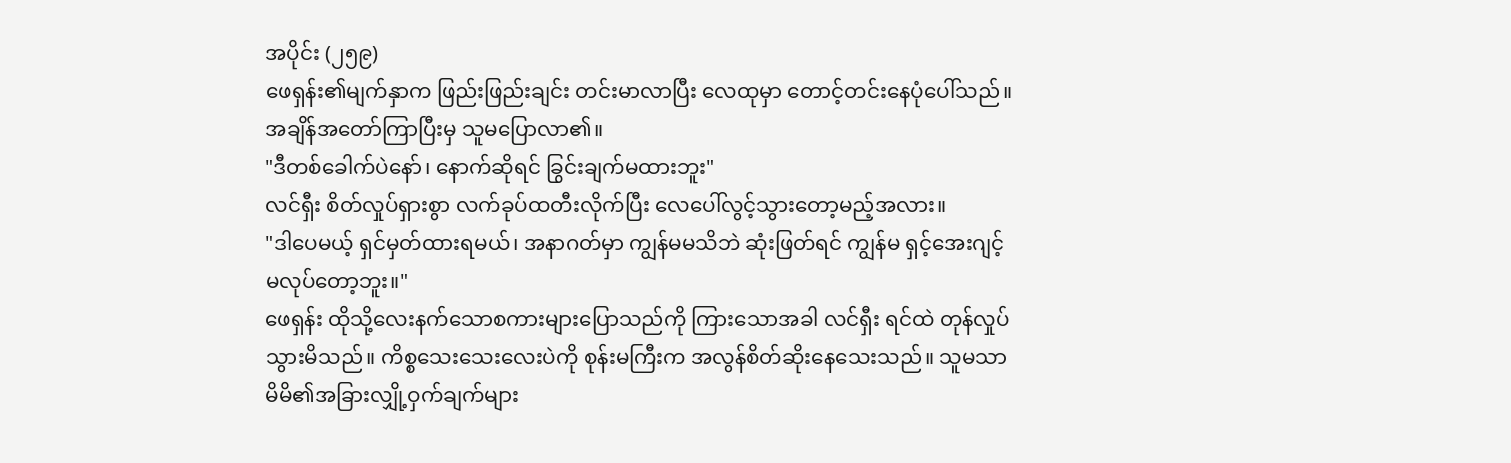အပိုင်း (၂၅၉)
ဖေရှန်း၏မျက်နှာက ဖြည်းဖြည်းချင်း တင်းမာလာပြီး လေထုမှာ တောင့်တင်းနေပုံပေါ်သည်။ အချိန်အတော်ကြာပြီးမှ သူမပြောလာ၏။
"ဒီတစ်ခေါက်ပဲနော်၊ နောက်ဆိုရင် ခြွင်းချက်မထားဘူး"
လင်ရှီး စိတ်လှုပ်ရှားစွာ လက်ခုပ်ထတီးလိုက်ပြီး လေပေါ်လွင့်သွားတော့မည့်အလား။
"ဒါပေမယ့် ရှင်မှတ်ထားရမယ်၊ အနာဂတ်မှာ ကျွန်မမသိဘဲ ဆုံးဖြတ်ရင် ကျွန်မ ရှင့်အေးဂျင့်မလုပ်တော့ဘူး။"
ဖေရှန်း ထိုသို့လေးနက်သောစကားများပြောသည်ကို ကြားသောအခါ လင်ရှီး ရင်ထဲ တုန်လှုပ်သွားမိသည်။ ကိစ္စသေးသေးလေးပဲကို စုန်းမကြီးက အလွန်စိတ်ဆိုးနေသေးသည်။ သူမသာ မိမိ၏အခြားလျှို့ဝှက်ချက်များ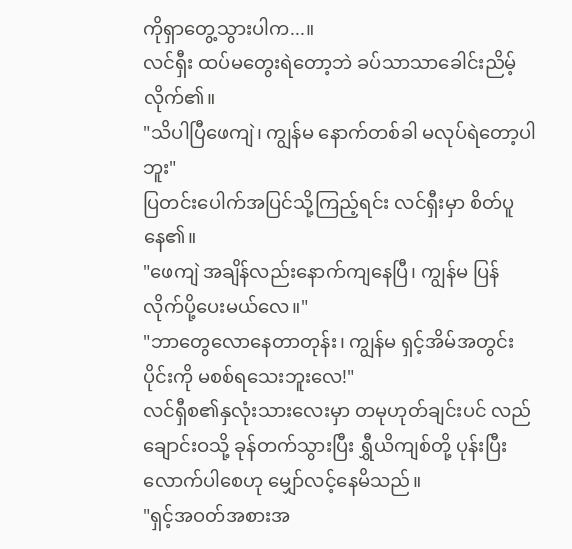ကိုရှာတွေ့သွားပါက...။
လင်ရှီး ထပ်မတွေးရဲတော့ဘဲ ခပ်သာသာခေါင်းညိမ့်လိုက်၏။
"သိပါပြီဖေကျဲ၊ ကျွန်မ နောက်တစ်ခါ မလုပ်ရဲတော့ပါဘူး"
ပြတင်းပေါက်အပြင်သို့ကြည့်ရင်း လင်ရှီးမှာ စိတ်ပူနေ၏။
"ဖေကျဲ အချိန်လည်းနောက်ကျနေပြီ၊ ကျွန်မ ပြန်လိုက်ပို့ပေးမယ်လေ။"
"ဘာတွေလောနေတာတုန်း၊ ကျွန်မ ရှင့်အိမ်အတွင်းပိုင်းကို မစစ်ရသေးဘူးလေ!"
လင်ရှီစ၏နှလုံးသားလေးမှာ တမုဟုတ်ချင်းပင် လည်ချောင်းဝသို့ ခုန်တက်သွားပြီး ရွှီယိကျစ်တို့ ပုန်းပြီးလောက်ပါစေဟု မျှော်လင့်နေမိသည်။
"ရှင့်အဝတ်အစားအ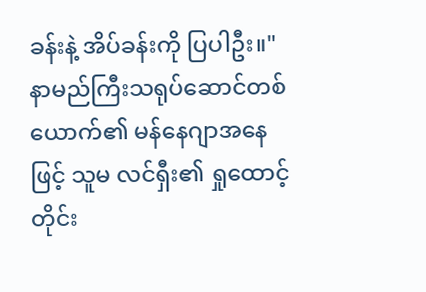ခန်းနဲ့ အိပ်ခန်းကို ပြပါဦး။"
နာမည်ကြီးသရုပ်ဆောင်တစ်ယောက်၏ မန်နေဂျာအနေဖြင့် သူမ လင်ရှီး၏ ရှုထောင့်တိုင်း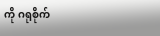ကို ဂရုစိုက်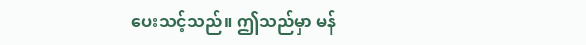ပေးသင့်သည်။ ဤသည်မှာ မန်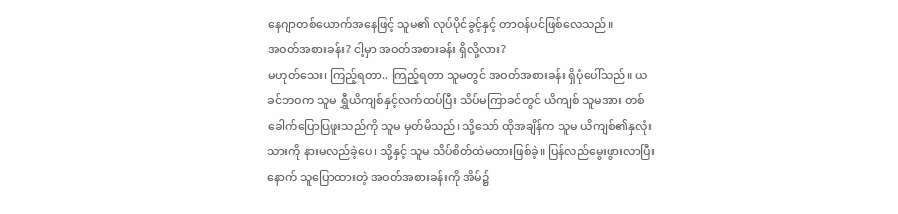နေဂျာတစ်ယောက်အနေဖြင့် သူမ၏ လုပ်ပိုင်ခွင့်နှင့် တာဝန်ပင်ဖြစ်လေသည်။
အဝတ်အစားခန်း? ငါ့မှာ အဝတ်အစားခန်း ရှိလို့လား?
မဟုတ်သေး၊ ကြည့်ရတာ.. ကြည့်ရတာ သူမတွင် အဝတ်အစားခန်း ရှိပုံပေါ်သည်။ ယခင်ဘဝက သူမ ရွှီယိကျစ်နှင့်လက်ထပ်ပြီး သိပ်မကြာခင်တွင် ယိကျစ် သူမအား တစ်ခေါက်ပြောပြဖူးသည်ကို သူမ မှတ်မိသည်၊ သို့သော် ထိုအချိန်က သူမ ယိကျစ်၏နှလုံးသားကို နားမလည်ခဲ့ပေ၊ သို့နှင့် သူမ သိပ်စိတ်ထဲမထားဖြစ်ခဲ့။ ပြန်လည်မွေးဖွားလာပြီးနောက် သူပြောထားတဲ့ အဝတ်အစားခန်းကို အိမ်၌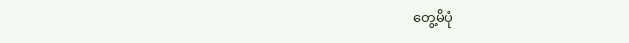တွေ့မိပုံ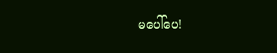မပေါ်ပေ!